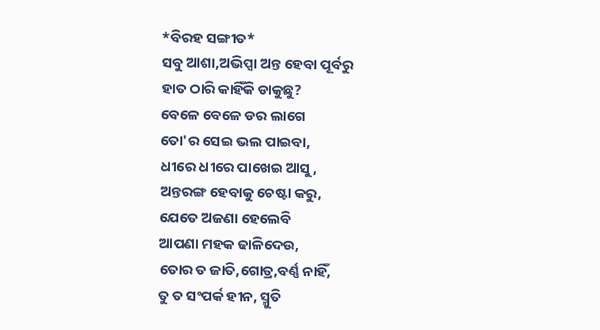*ବିରହ ସଙ୍ଗୀତ*
ସବୁ ଆଶା,ଅଭିପ୍ସା ଅନ୍ତ ହେବା ପୂର୍ବରୁ
ହାତ ଠାରି କାହିଁକି ଡାକୁଛୁ?
ବେଳେ ବେଳେ ଡର ଲାଗେ
ତୋ'ର ସେଇ ଭଲ ପାଇବା,
ଧୀରେ ଧୀରେ ପାଖେଇ ଆସୁ,
ଅନ୍ତରଙ୍ଗ ହେବାକୁ ଚେଷ୍ଟା କରୁ,
ଯେତେ ଅଜଣା ହେଲେବି
ଆପଣା ମହକ ଢାଳିଦେଉ,
ତୋର ତ ଜାତି,ଗୋତ୍ର,ବର୍ଣ୍ଣ ନାହିଁ,
ତୁ ତ ସଂପର୍କ ହୀନ, ସ୍ମୁତି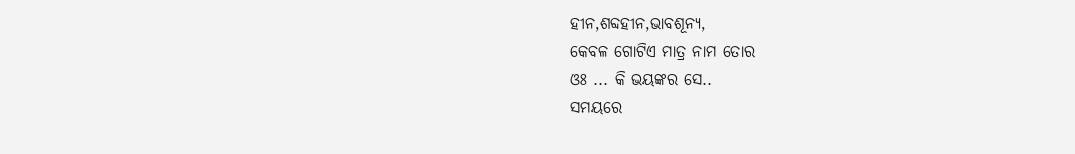ହୀନ,ଶବ୍ଦହୀନ,ଭାବଶୂନ୍ୟ,
କେବଳ ଗୋଟିଏ ମାତ୍ର ନାମ ତୋର
ଓଃ ... କି ଭୟଙ୍କର ସେ..
ସମୟରେ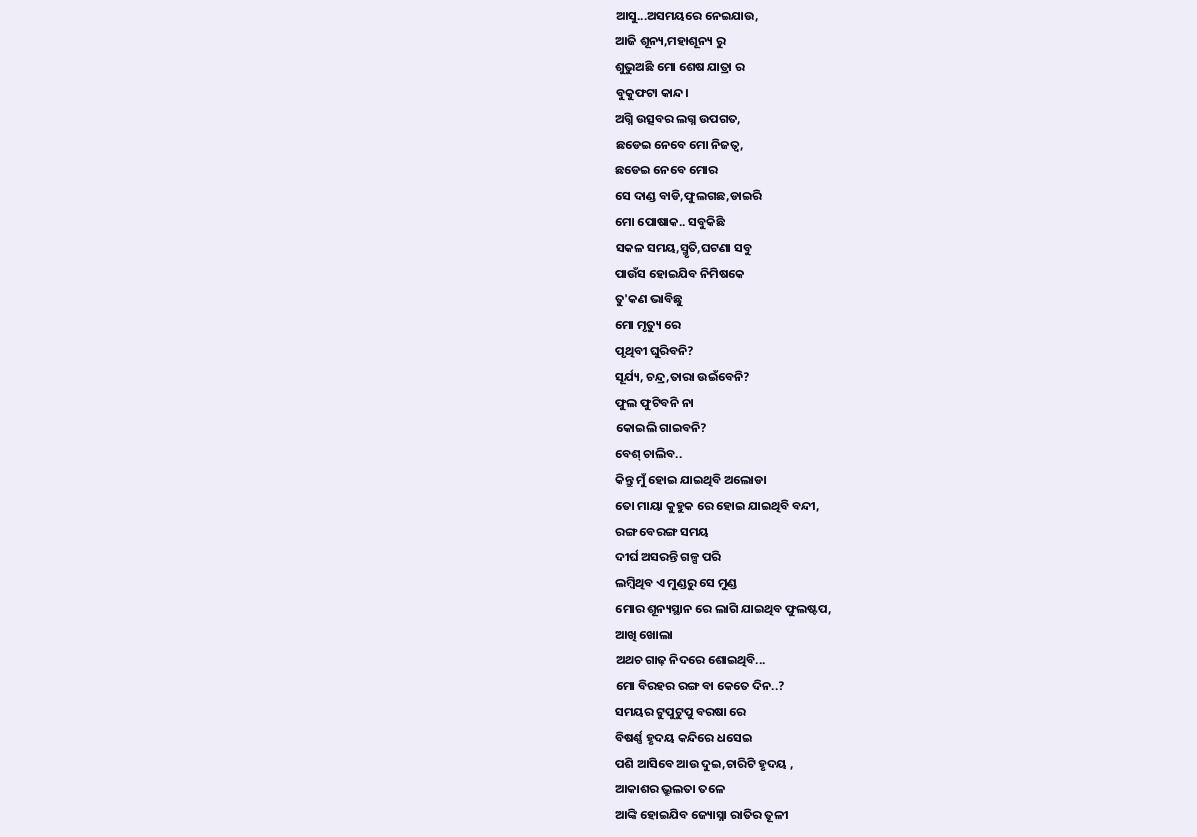ଆସୁ...ଅସମୟରେ ନେଇଯାଉ,
ଆଜି ଶୂନ୍ୟ,ମହାଶୂନ୍ୟ ରୁ
ଶୁଭୁଅଛି ମୋ ଶେଷ ଯାତ୍ରା ର
ବୁକୁଫଟା କାନ୍ଦ।
ଅଗ୍ନି ଉତ୍ସବର ଲଗ୍ନ ଉପଗତ,
ଛଡେଇ ନେବେ ମୋ ନିଜତ୍ବ,
ଛଡେଇ ନେବେ ମୋର
ସେ ଦାଣ୍ଡ ବାଡି,ଫୁଲଗଛ,ଡାଇରି
ମୋ ପୋଷାକ.. ସବୁକିଛି
ସକଳ ସମୟ,ସ୍ମୃତି,ଘଟଣା ସବୁ
ପାଉଁସ ହୋଇଯିବ ନିମିଷକେ
ତୁ'କଣ ଭାବିଛୁ
ମୋ ମୃତ୍ୟୁ ରେ
ପୃଥିବୀ ଘୁରିବନି?
ସୂର୍ଯ୍ୟ, ଚନ୍ଦ୍ର,ତାରା ଉଇଁବେନି?
ଫୁଲ ଫୁଟିବନି ନା
କୋଇଲି ଗାଇବନି?
ବେଶ୍ ଚାଲିବ..
କିନ୍ତୁ ମୁଁ ହୋଇ ଯାଇଥିବି ଅଲୋଡା
ତୋ ମାୟା କୁହୁକ ରେ ହୋଇ ଯାଇଥିବି ବନ୍ଦୀ,
ରଙ୍ଗ ବେରଙ୍ଗ ସମୟ
ଦୀର୍ଘ ଅସରନ୍ତି ଗଳ୍ପ ପରି
ଲମ୍ବିଥିବ ଏ ମୁଣ୍ଡରୁ ସେ ମୁଣ୍ଡ
ମୋର ଶୂନ୍ୟସ୍ଥାନ ରେ ଲାଗି ଯାଇଥିବ ଫୁଲଷ୍ଟପ,
ଆଖି ଖୋଲା
ଅଥଚ ଗାଢ଼ ନିଦରେ ଶୋଇଥିବି...
ମୋ ବିରହର ରଙ୍ଗ ବା କେତେ ଦିନ..?
ସମୟର ଟୁପୁଟୁପୁ ବରଷା ରେ
ବିଷର୍ଣ୍ଣ ହୃଦୟ କନ୍ଦିରେ ଧସେଇ
ପଶି ଆସିବେ ଆଉ ଦୁଇ,ଚାରିଟି ହୃଦୟ ,
ଆକାଶର ଭ୍ରୁଲତା ତଳେ
ଆଙ୍କି ହୋଇଯିବ ଜ୍ୟୋସ୍ନା ରାତିର ତୂଳୀ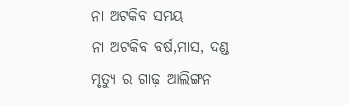ନା ଅଟକିବ ସମୟ
ନା ଅଟକିବ ବର୍ଷ,ମାସ, ଦଣ୍ଡ
ମୃତ୍ୟୁ ର ଗାଢ଼ ଆଲିଙ୍ଗନ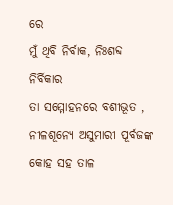ରେ
ମୁଁ ଥିବି ନିର୍ବାକ, ନିଃଶବ୍ଦ ନିର୍ବିକାର
ତା ସମ୍ମୋହନରେ ବଶୀଭୂତ ,
ନୀଳଶୂନ୍ୟେ ଅସୁମାରୀ ପୂର୍ବଜଙ୍କ
କୋହ ସହ ତାଳ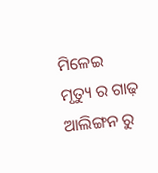ମିଳେଇ
ମୃତ୍ୟୁ ର ଗାଢ଼ ଆଲିଙ୍ଗନ ରୁ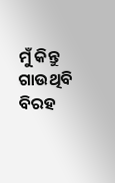ମୁଁ କିନ୍ତୁ ଗାଉଥିବି ବିରହ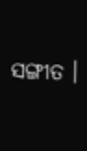ସଙ୍ଗୀତ ।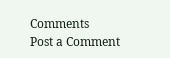Comments
Post a Comment